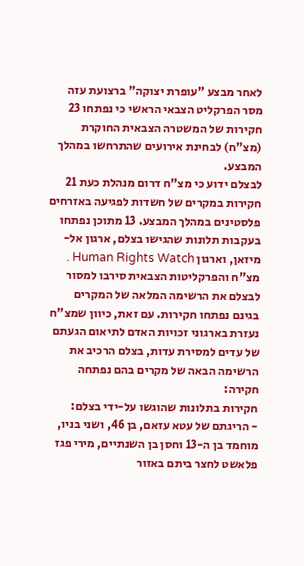לאחר מבצע "עופרת יצוקה" ברצועת עזה מסר הפרקליט הצבאי הראשי כי נפתחו 23 חקירות של המשטרה הצבאית החוקרת (מצ"ח) לבחינת אירועים שהתרחשו במהלך המבצע.
לבצלם ידוע כי מצ"ח דרום מנהלת כעת 21 חקירות במקרים של חשדות לפגיעה באזרחים פלסטינים במהלך המבצע. 13 מתוכן נפתחו בעקבות תלונות שהגישו בצלם, ארגון אל-מיזאן, וארגון Human Rights Watch . מצ"ח והפרקליטות הצבאית סירבו למסור לבצלם את הרשימה המלאה של המקרים בגינם נפתחו חקירות. עם זאת, כיוון שמצ"ח נעזרת בארגוני זכויות האדם לתיאום הגעתם של עדים למסירת עדות, בצלם הרכיב את הרשימה הבאה של מקרים בהם נפתחה חקירה:
חקירות בתלונות שהוגשו על-ידי בצלם:
- הריגתם של עטא עזאם, בן 46, ושני בניו, מוחמד בן ה-13 וחסן בן השנתיים, מירי פגז פלאשט לחצר ביתם באזור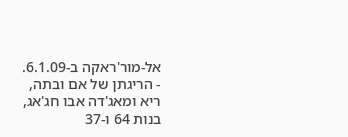אל-מור'ראקה ב-6.1.09.
- הריגתן של אם ובתה, ריא ומאג'דה אבו חג'אג, בנות 64 ו-37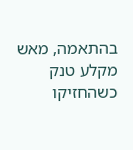בהתאמה, מאש מקלע טנק כשהחזיקו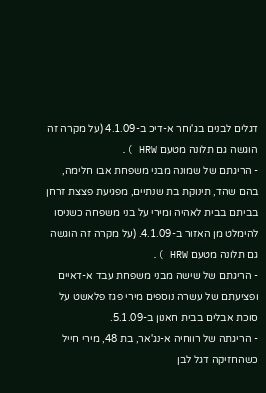דגלים לבנים בג'וחר א-דיכ ב-4.1.09 (על מקרה זה הוגשה גם תלונה מטעם HRW ).
- הריגתם של שמונה מבני משפחת אבו חלימה, בהם שהד, תינוקת בת שנתיים, מפגיעת פצצת זרחן בביתם בבית לאהיה ומירי על בני משפחה כשניסו להימלט מן האזור ב-4.1.09. (על מקרה זה הוגשה גם תלונה מטעם HRW ).
- הריגתם של שישה מבני משפחת עבד א-דאיים ופציעתם של עשרה נוספים מירי פגז פלאשט על סוכת אבלים בבית חאנון ב-5.1.09.
- הריגתה של רווחיה א-נג'אר, בת 48, מירי חייל כשהחזיקה דגל לבן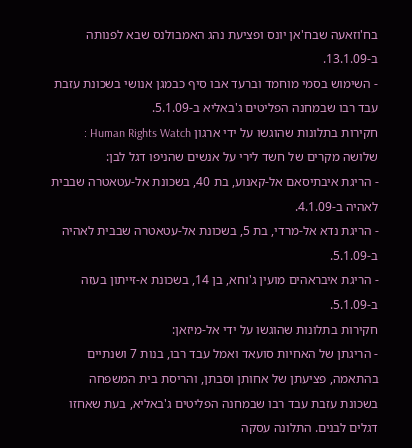בח'וזאעה שבח'אן יונס ופציעת נהג האמבולנס שבא לפנותה ב-13.1.09.
- השימוש בסמי מוחמד וברעד אבו סיף כבמגן אנושי בשכונת עזבת עבד רבו שבמחנה הפליטים ג'באליא ב-5.1.09.
חקירות בתלונות שהוגשו על ידי ארגון Human Rights Watch :
שלושה מקרים של חשד לירי על אנשים שהניפו דגל לבן:
- הריגת איבתיסאם אל-קאנוע, בת 40, בשכונת אל-עטאטרה שבבית לאהיה ב-4.1.09.
- הריגת נדא אל-מרדי, בת 5, בשכונת אל-עטאטרה שבבית לאהיה ב-5.1.09.
- הריגת איבראהים מועין ג'וחא, בן 14, בשכונת א-זייתון בעזה ב-5.1.09.
חקירות בתלונות שהוגשו על ידי אל-מיזאן:
- הריגתן של האחיות סועאד ואמל עבד רבו, בנות 7 ושנתיים בהתאמה, פציעתן של אחותן וסבתן, והריסת בית המשפחה בשכונת עזבת עבד רבו שבמחנה הפליטים ג'באליא, בעת שאחזו דגלים לבנים. התלונה עסקה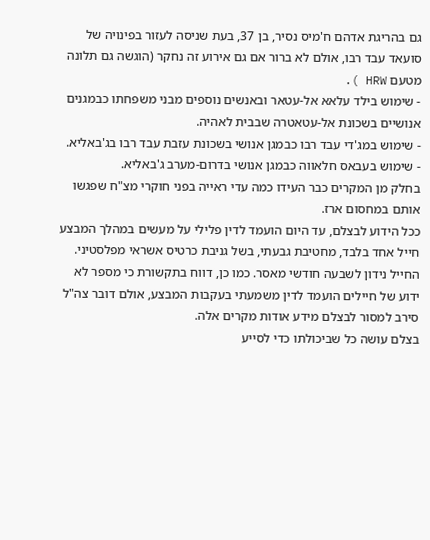גם בהריגת אדהם ח'מיס נסיר, בן 37, בעת שניסה לעזור בפינויה של סועאד עבד רבו, אולם לא ברור אם גם אירוע זה נחקר (הוגשה גם תלונה מטעם HRW ).
- שימוש בילד עלאא אל-עטאר ובאנשים נוספים מבני משפחתו כבמגנים אנושיים בשכונת אל-עטאטרה שבבית לאהיה.
- שימוש במג'די עבד רבו כבמגן אנושי בשכונת עזבת עבד רבו בג'באליא.
- שימוש בעבאס חלאווה כבמגן אנושי בדרום-מערב ג'באליא.
בחלק מן המקרים כבר העידו כמה עדי ראייה בפני חוקרי מצ"ח שפגשו אותם במחסום ארז.
ככל הידוע לבצלם, עד היום הועמד לדין פלילי על מעשים במהלך המבצע חייל אחד בלבד, מחטיבת גבעתי, בשל גניבת כרטיס אשראי מפלסטיני. החייל נידון לשבעה חודשי מאסר. כמו כן, דווח בתקשורת כי מספר לא ידוע של חיילים הועמד לדין משמעתי בעקבות המבצע, אולם דובר צה"ל סירב למסור לבצלם מידע אודות מקרים אלה.
בצלם עושה כל שביכולתו כדי לסייע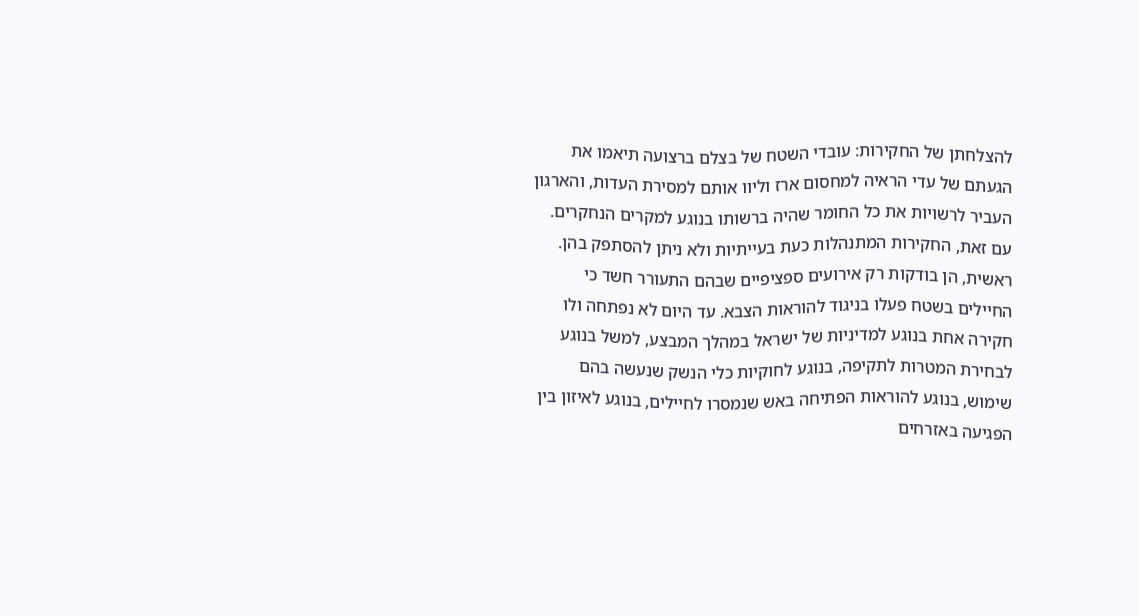להצלחתן של החקירות: עובדי השטח של בצלם ברצועה תיאמו את הגעתם של עדי הראיה למחסום ארז וליוו אותם למסירת העדות, והארגון העביר לרשויות את כל החומר שהיה ברשותו בנוגע למקרים הנחקרים.
עם זאת, החקירות המתנהלות כעת בעייתיות ולא ניתן להסתפק בהן. ראשית, הן בודקות רק אירועים ספציפיים שבהם התעורר חשד כי החיילים בשטח פעלו בניגוד להוראות הצבא. עד היום לא נפתחה ולו חקירה אחת בנוגע למדיניות של ישראל במהלך המבצע, למשל בנוגע לבחירת המטרות לתקיפה, בנוגע לחוקיות כלי הנשק שנעשה בהם שימוש, בנוגע להוראות הפתיחה באש שנמסרו לחיילים, בנוגע לאיזון בין הפגיעה באזרחים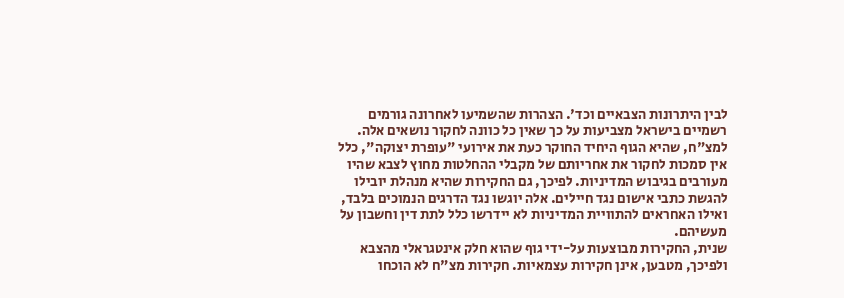לבין היתרונות הצבאיים וכד'. הצהרות שהשמיעו לאחרונה גורמים רשמיים בישראל מצביעות על כך שאין כל כוונה לחקור נושאים אלה. למצ"ח, שהיא הגוף היחיד החוקר כעת את אירועי "עופרת יצוקה", כלל אין סמכות לחקור את אחריותם של מקבלי ההחלטות מחוץ לצבא שהיו מעורבים בגיבוש המדיניות. לפיכך, גם החקירות שהיא מנהלת יובילו להגשת כתבי אישום נגד חיילים. אלה יוגשו נגד הדרגים הנמוכים בלבד, ואילו האחראים להתוויית המדיניות לא יידרשו כלל לתת דין וחשבון על מעשיהם.
שנית, החקירות מבוצעות על-ידי גוף שהוא חלק אינטגראלי מהצבא ולפיכך, מטבען, אינן חקירות עצמאיות. חקירות מצ"ח לא הוכחו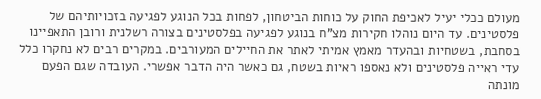מעולם ככלי יעיל לאכיפת החוק על כוחות הביטחון, לפחות בכל הנוגע לפגיעה בזכויותיהם של פלסטינים. עד היום נוהלו חקירות מצ"ח בנוגע לפגיעה בפלסטינים בצורה רשלנית ורובן התאפיינו בסחבת, בשטחיות ובהעדר מאמץ אמיתי לאתר את החיילים המעורבים. במקרים רבים לא נחקרו כלל עדי ראייה פלסטינים ולא נאספו ראיות בשטח, גם כאשר היה הדבר אפשרי. העובדה שגם הפעם מונתה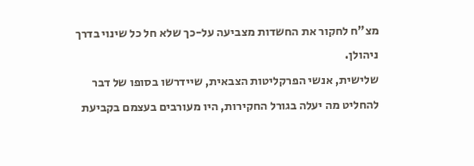מצ"ח לחקור את החשדות מצביעה על-כך שלא חל כל שינוי בדרך ניהולן.
שלישית, אנשי הפרקליטות הצבאית, שיידרשו בסופו של דבר להחליט מה יעלה בגורל החקירות, היו מעורבים בעצמם בקביעת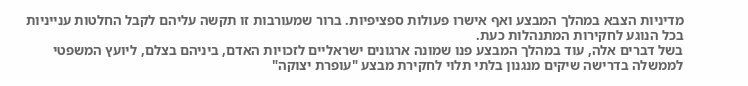מדיניות הצבא במהלך המבצע ואף אישרו פעולות ספציפיות. ברור שמעורבות זו תקשה עליהם לקבל החלטות ענייניות בכל הנוגע לחקירות המתנהלות כעת.
בשל דברים אלה, עוד במהלך המבצע פנו שמונה ארגונים ישראליים לזכויות האדם, ביניהם בצלם, ליועץ המשפטי לממשלה בדרישה שיקים מנגנון בלתי תלוי לחקירת מבצע "עופרת יצוקה"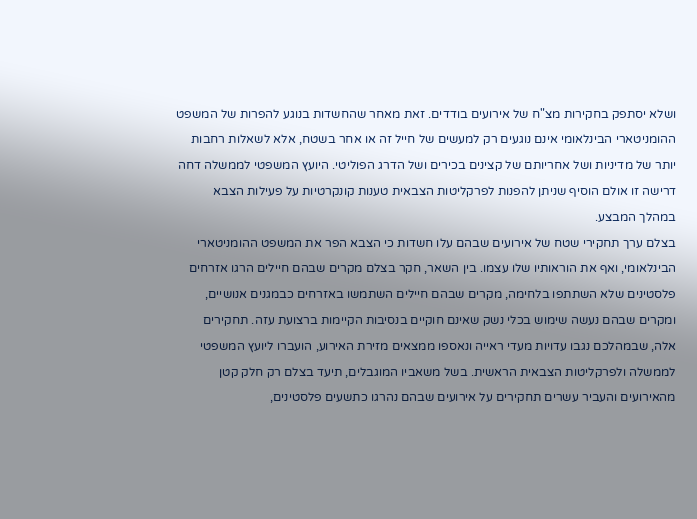ושלא יסתפק בחקירות מצ"ח של אירועים בודדים. זאת מאחר שהחשדות בנוגע להפרות של המשפט ההומניטארי הבינלאומי אינם נוגעים רק למעשים של חייל זה או אחר בשטח, אלא לשאלות רחבות יותר של מדיניות ושל אחריותם של קצינים בכירים ושל הדרג הפוליטי. היועץ המשפטי לממשלה דחה דרישה זו אולם הוסיף שניתן להפנות לפרקליטות הצבאית טענות קונקרטיות על פעילות הצבא במהלך המבצע.
בצלם ערך תחקירי שטח של אירועים שבהם עלו חשדות כי הצבא הפר את המשפט ההומניטארי הבינלאומי, ואף את הוראותיו שלו עצמו. בין השאר, חקר בצלם מקרים שבהם חיילים הרגו אזרחים פלסטינים שלא השתתפו בלחימה, מקרים שבהם חיילים השתמשו באזרחים כבמגנים אנושיים, ומקרים שבהם נעשה שימוש בכלי נשק שאינם חוקיים בנסיבות הקיימות ברצועת עזה. תחקירים אלה, שבמהלכם נגבו עדויות מעדי ראייה ונאספו ממצאים מזירת האירוע, הועברו ליועץ המשפטי לממשלה ולפרקליטות הצבאית הראשית. בשל משאביו המוגבלים, תיעד בצלם רק חלק קטן מהאירועים והעביר עשרים תחקירים על אירועים שבהם נהרגו כתשעים פלסטינים,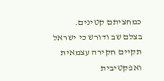כמחציתם קטינים.
בצלם שב ודורש כי ישראל תקיים חקירה עצמאית ואפקטיבית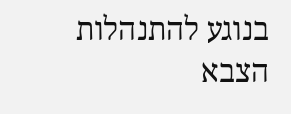בנוגע להתנהלות הצבא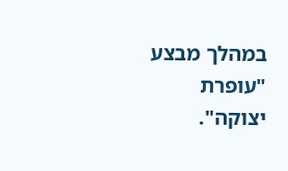במהלך מבצע "עופרת יצוקה".